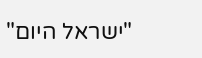"ישראל היום"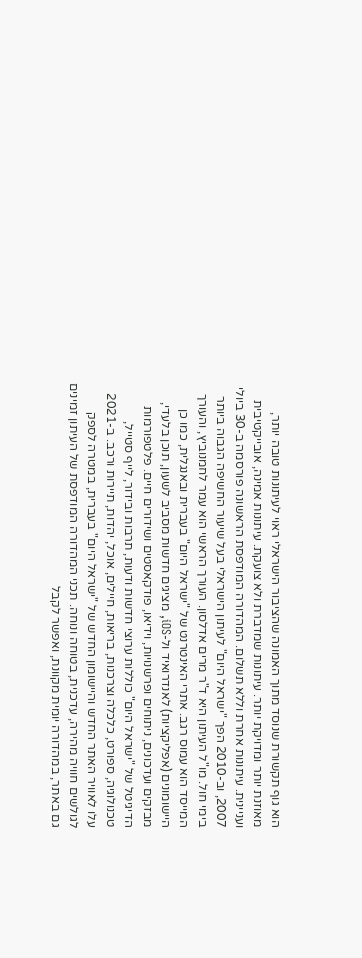הוא גוף תקשורת שנוסד מתוך האמונה שהציבור הישראלי ראוי לעיתונות טובה יותר, מאוזנת יותר ומדויקת יותר. עיתונות שמדברת ולא צועקת. עיתונות אמינה, אובייקטיבית ועניינית. עיתונות אחרת וללא תשלום. המהדורה המודפסת הראשונה פורסמה ב-30 ביולי 2007, וב-2010 הפך "ישראל היום" לעיתון הישראלי בעל שיעור החשיפה הגבוה ביותר בימי חול. מו"ל העיתון היא ד"ר מרים אדלסון. העורך הראשי הוא עמר לחמנוביץ, והעורך המייסד הוא עמוס רגב. אתרי האינטרנט של "ישראל היום" בעברית ובאנגלית, כמו כן היישומונים (אפליקציות) לאנדרואיד ול-iOS, מציגים חדשות מסביב לשעון, תוכן בלעדי, מבזקים ועדכונים, ניתוחים ופרשנויות, וידיאו, פודקאסטים ושידורים חיים. פלטפורמות הדיגיטל של "ישראל היום" כוללות ערוצי חדשות ודעות, תרבות ובידור, לייף סטייל, טכנולוגיה, ספורט, כלכלה וצרכנות, בריאות, חיילים, אוכל, יהדות, תיירות ורכב. ב-2021 עלו לאוויר האתר החדש והיישומון החדש של "ישראל היום" בעברית, במטרה לספק לגולשים חוויה מהירה, עדכנית, בטוחה ונוחה. תכני המהדורה המודפסת של העיתון זמינים גם באתר, במהדורה יומית מקוונת, ואפשר לקבל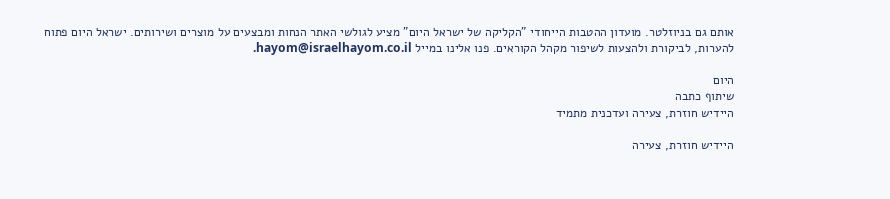אותם גם בניוזלטר. מועדון ההטבות הייחודי "הקליקה של ישראל היום" מציע לגולשי האתר הנחות ומבצעים על מוצרים ושירותים. ישראל היום פתוח להערות, לביקורת ולהצעות לשיפור מקהל הקוראים. פנו אלינו במייל hayom@israelhayom.co.il.

היום
שיתוף כתבה
היידיש חוזרת, צעירה ועדכנית מתמיד

היידיש חוזרת, צעירה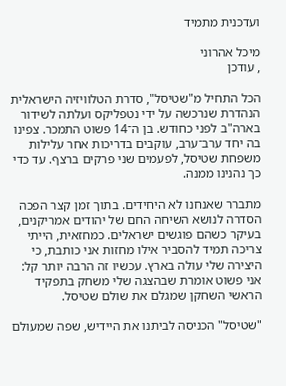ועדכנית מתמיד

מיכל אהרוני
, עודכן

הכל התחיל מ"שטיסל", סדרת הטלוויזיה הישראלית הנהדרת שנרכשה על ידי נטפליקס ועלתה לשידור בארה"ב לפני כחודש. בן ה־14 פשוט התמכר. צפינו בה יחד ערב־ערב, עוקבים בדריכות אחר עלילות משפחת שטיסל, לפעמים שני פרקים ברצף. עד כדי כך נהנינו ממנה.

מתברר שאנחנו לא היחידים. בתוך זמן קצר הפכה הסדרה לנושא השיחה החם של יהודים אמריקנים, בעיקר כשהם פוגשים ישראלים. כמחזאית, הייתי צריכה תמיד להסביר אילו מחזות אני כותבת, כי היצירה שלי עולה בארץ. עכשיו זה הרבה יותר קל: אני פשוט אומרת שבהצגה שלי משחק בתפקיד הראשי השחקן שמגלם את שולם שטיסל.

"שטיסל" הכניסה לביתנו את היידיש, שפה שמעולם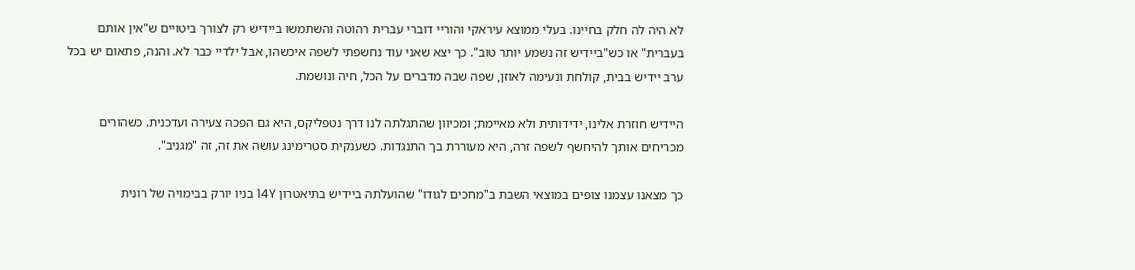לא היה לה חלק בחיינו. בעלי ממוצא עיראקי והוריי דוברי עברית רהוטה והשתמשו ביידיש רק לצורך ביטויים ש"אין אותם בעברית" או כש"ביידיש זה נשמע יותר טוב". כך יצא שאני עוד נחשפתי לשפה איכשהו, אבל ילדיי כבר לא. והנה, פתאום יש בכל ערב יידיש בבית, קולחת ונעימה לאוזן, שפה שבה מדברים על הכל, חיה ונושמת.

היידיש חוזרת אלינו, ידידותית ולא מאיימת; ומכיוון שהתגלתה לנו דרך נטפליקס, היא גם הפכה צעירה ועדכנית. כשהורים מכריחים אותך להיחשף לשפה זרה, היא מעוררת בך התנגדות. כשענקית סטרימינג עושה את זה, זה "מגניב".

כך מצאנו עצמנו צופים במוצאי השבת ב"מחכים לגודו" שהועלתה ביידיש בתיאטרון 14Y בניו יורק בבימויה של רונית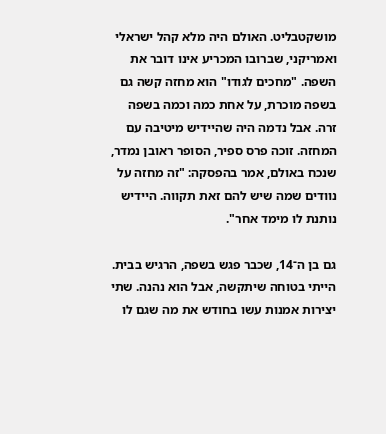מושקטבליט. האולם היה מלא קהל ישראלי ואמריקני, שברובו המכריע אינו דובר את השפה. "מחכים לגודו" הוא מחזה קשה גם בשפה מוכרת, על אחת כמה וכמה בשפה זרה. אבל נדמה היה שהיידיש מיטיבה עם המחזה. זוכה פרס ספיר, הסופר ראובן נמדר, שנכח באולם, אמר בהפסקה: "זה מחזה על נוודים שמה שיש להם זאת תקווה. היידיש נותנת לו מימד אחר".

גם בן ה־14, שכבר פגש בשפה, הרגיש בבית. הייתי בטוחה שיתקשה, אבל הוא נהנה. שתי יצירות אמנות עשו בחודש את מה שגם לו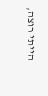הייתי רוצה,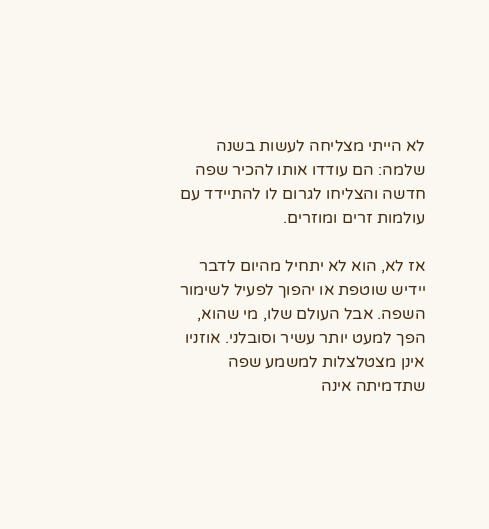לא הייתי מצליחה לעשות בשנה שלמה: הם עודדו אותו להכיר שפה חדשה והצליחו לגרום לו להתיידד עם עולמות זרים ומוזרים.

אז לא, הוא לא יתחיל מהיום לדבר יידיש שוטפת או יהפוך לפעיל לשימור השפה. אבל העולם שלו, מי שהוא, הפך למעט יותר עשיר וסובלני. אוזניו אינן מצטלצלות למשמע שפה שתדמיתה אינה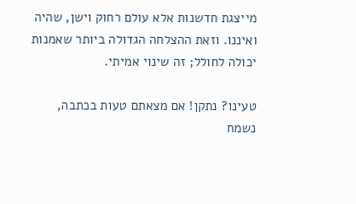מייצגת חדשנות אלא עולם רחוק וישן, שהיה ואיננו. וזאת ההצלחה הגדולה ביותר שאמנות יכולה לחולל; זה שינוי אמיתי.

טעינו? נתקן! אם מצאתם טעות בכתבה, נשמח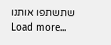שתשתפו אותנו
Load more...